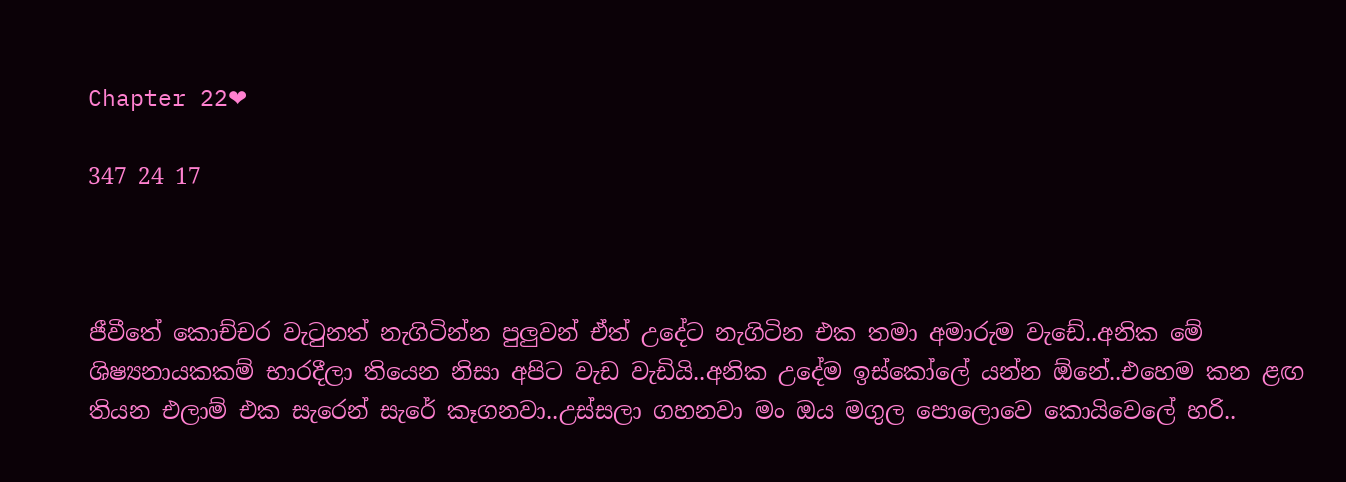Chapter 22❤

347 24 17



ජීවීතේ කොච්චර වැටුනත් නැගිටින්න පුලුවන් ඒත් උදේට නැගිටින එක තමා අමාරුම වැඩේ..අනික මේ  ශිෂ්‍යනායකකම් භාරදීලා තියෙන නිසා අපිට වැඩ වැඩියි..අනික උදේම ඉස්කෝලේ යන්න ඕනේ..එහෙම කන ළඟ තියන එලාම් එක සැරෙන් සැරේ කෑගනවා..උස්සලා ගහනවා මං ඔය මගුල පොලොවෙ කොයිවෙලේ හරි..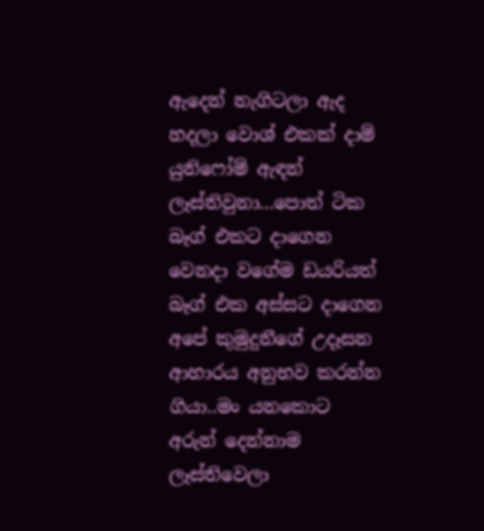ඇදෙන් නැගිටලා ඇද හදලා වොශ් එකක් දාම් යුනිෆෝම් ඇඳන් ලෑස්තිවුනා...පොත් ටික බෑග් එකට දාගෙන වෙනදා වගේම ඩයරියත් බෑග් එක අස්සට දාගෙන අපේ කුමුදුනීගේ උදෑසන ආහාරය අනුභව කරන්න ගියා..මං යනකොට අරුන් දෙන්නාම ලෑස්තිවෙලා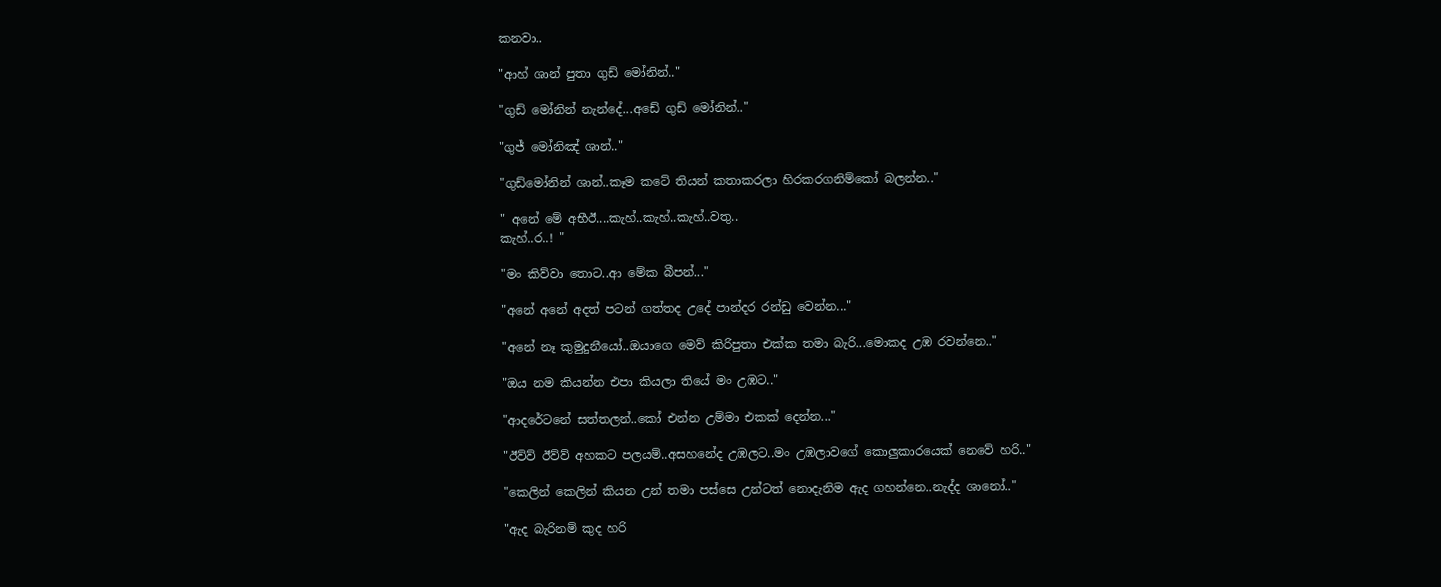කනවා..

"ආහ් ශාන් පුතා ගුඩ් මෝනින්.."

"ගුඩ් මෝනින් නැන්දේ...අඩේ ගුඩ් මෝනින්.."

"ගුජ් මෝනිඤ් ශාන්.."

"ගුඩ්මෝනින් ශාන්..කෑම කටේ තියන් කතාකරලා හිරකරගනිම්කෝ බලන්න.."

" අනේ මේ අභීඊ....කැහ්..කැහ්..කැහ්..වතු..
කැහ්..ර..! "

"මං කිව්වා තොට..ආ මේක බීපන්..."

"අනේ අනේ අදත් පටන් ගත්තද උදේ පාන්දර රන්ඩු වෙන්න..."

"අනේ නෑ කුමුදුනීයෝ..ඔයාගෙ මෙව් කිරිපුතා එක්ක තමා බැරි...මොකද උඹ රවන්නෙ.."

"ඔය නම කියන්න එපා කියලා තියේ මං උඹට.."

"ආදරේටනේ සත්තලන්..කෝ එන්න උම්මා එකක් දෙන්න..."

"ඊව්ව් ඊව්ව් අහකට පලයම්..අසහනේද උඹලට..මං උඹලාවගේ කොලුකාරයෙක් නෙවේ හරි.."

"කෙලින් කෙලින් කියන උන් තමා පස්සෙ උන්ටත් නොදැනිම ඇද ගහන්නෙ..නැද්ද ශානෝ.."

"ඇද බැරිනම් කුද හරි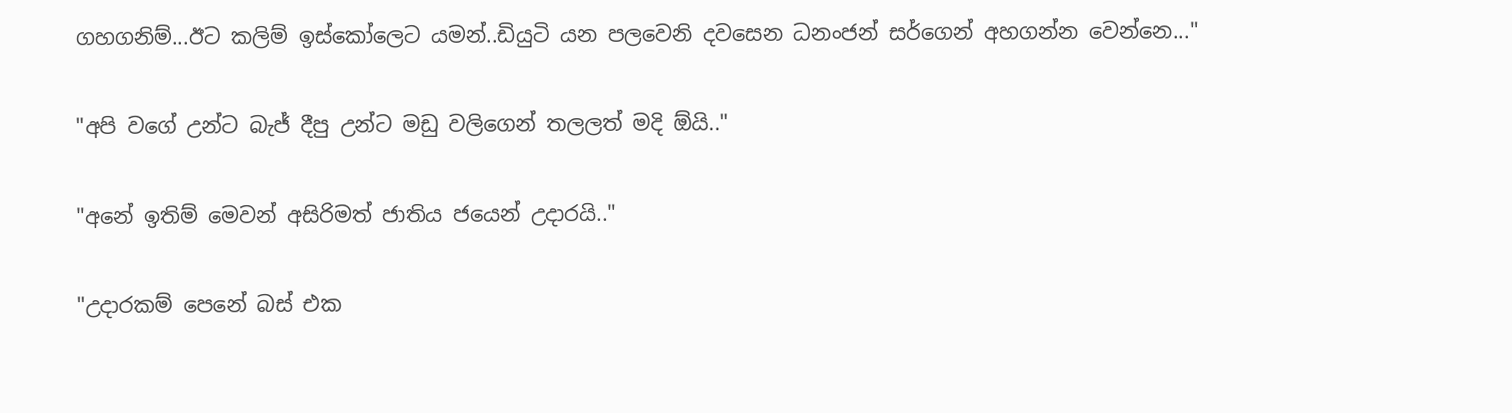ගහගනිම්...ඊට කලිම් ඉස්කෝලෙට යමන්..ඩියුටි යන පලවෙනි දවසෙන ධනංජන් සර්ගෙන් අහගන්න වෙන්නෙ..."

"අපි වගේ උන්ට බැජ් දීපු උන්ට මඩු වලිගෙන් තලලත් මදි ඕයි.."

"අනේ ඉතිම් මෙවන් අසිරිමත් ජාතිය ජයෙන් උදාරයි.."

"උදාරකම් පෙනේ බස් එක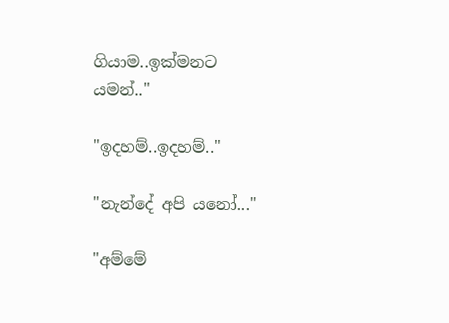ගියාම..ඉක්මනට යමන්.."

"ඉදහම්..ඉදහම්.."

"නැන්දේ අපි යනෝ..."

"අම්මේ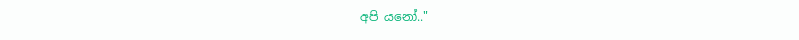අපි යනෝ.."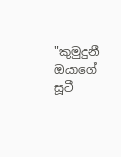"කුමුදුනී ඔයාගේ සූටී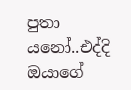පුතා යනෝ..එද්දි ඔයාගේ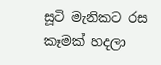සූටි මැනිකට රස කෑමක් හදලා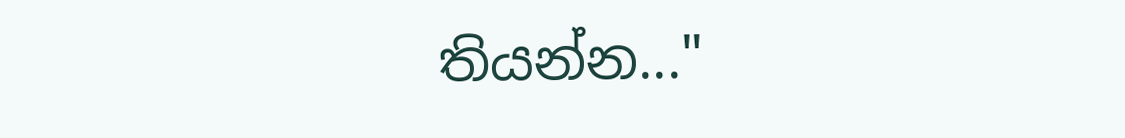තියන්න..."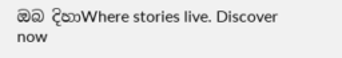ඔබ දිහාWhere stories live. Discover now